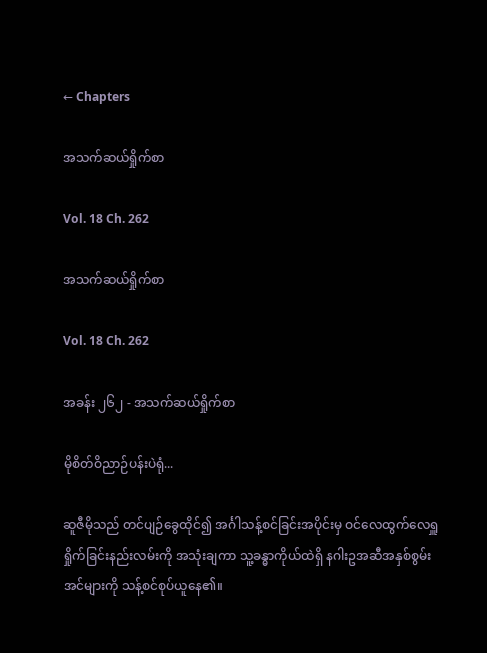← Chapters

အသက်ဆယ်ရှိုက်စာ

Vol. 18 Ch. 262

အသက်ဆယ်ရှိုက်စာ

Vol. 18 Ch. 262

အခန်း ၂၆၂ - အသက်ဆယ်ရှိုက်စာ

မိုစိတ်ဝိညာဉ်ပန်းပဲရုံ...

ဆူဇီမိုသည် တင်ပျဉ်ခွေထိုင်၍ အင်္ဂါသန့်စင်ခြင်းအပိုင်းမှ ဝင်လေထွက်လေရှူရှိုက်ခြင်းနည်းလမ်းကို အသုံးချကာ သူ့ခန္ဓာကိုယ်ထဲရှိ နဂါးဥအဆီအနှစ်စွမ်းအင်များကို သန့်စင်စုပ်ယူနေ၏။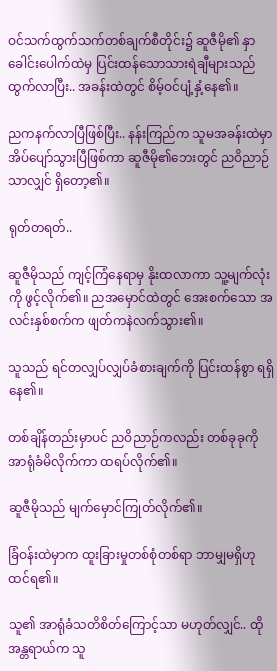ဝင်သက်ထွက်သက်တစ်ချက်စီတိုင်း၌ ဆူဇီမို၏ နှာခေါင်းပေါက်ထဲမှ ပြင်းထန်သောသားရဲချီများသည် ထွက်လာပြီး.. အခန်းထဲတွင် စိမ့်ဝင်ပျံ့နှံ့နေ၏။

ညကနက်လာပြီဖြစ်ပြီး.. နန်းကြည်က သူမအခန်းထဲမှာ အိပ်ပျော်သွားပြီဖြစ်ကာ ဆူဇီမို၏ဘေးတွင် ညဝိညာဉ်သာလျှင် ရှိတော့၏။

ရုတ်တရတ်..

ဆူဇီမိုသည် ကျင့်ကြံနေရာမှ နိုးထလာကာ သူ့မျက်လုံးကို ဖွင့်လိုက်၏။ ညအမှောင်ထဲတွင် အေးစက်သော အလင်းနှစ်စက်က ဖျတ်ကနဲလက်သွား၏။

သူသည် ရင်တလျှပ်လျှပ်ခံစားချက်ကို ပြင်းထန်စွာ ရရှိနေ၏။

တစ်ချိန်တည်းမှာပင် ညဝိညာဉ်ကလည်း တစ်ခုခုကို အာရုံခံမိလိုက်ကာ ထရပ်လိုက်၏။

ဆူဇီမိုသည် မျက်မှောင်ကြုတ်လိုက်၏။

ခြံဝန်းထဲမှာက ထူးခြားမှုတစ်စုံတစ်ရာ ဘာမျှမရှိဟု ထင်ရ၏။

သူ၏ အာရုံခံသတိစိတ်ကြောင့်သာ မဟုတ်လျှင်.. ထိုအန္တရာယ်က သူ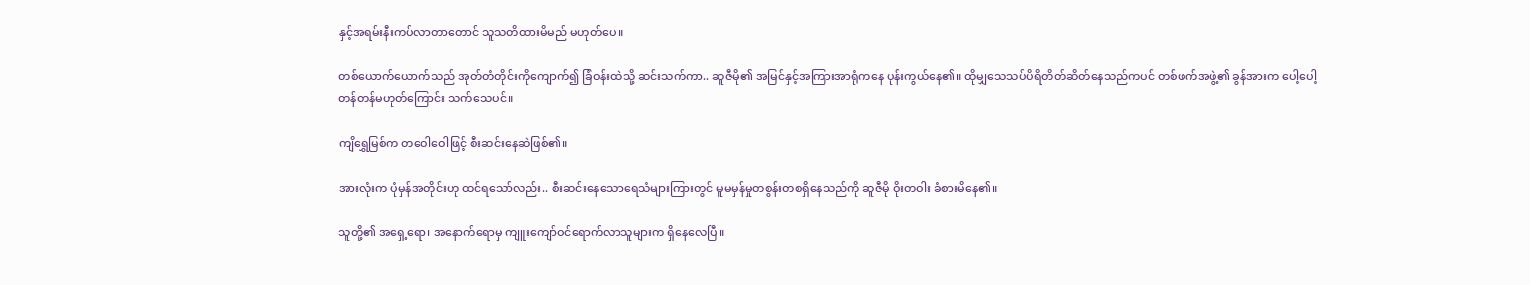နှင့်အရမ်းနီးကပ်လာတာတောင် သူသတိထားမိမည် မဟုတ်ပေ။

တစ်ယောက်ယောက်သည် အုတ်တံတိုင်းကိုကျောက်၍ ခြံဝန်းထဲသို့ ဆင်းသက်ကာ.. ဆူဇီမို၏ အမြင်နှင့်အကြားအာရုံကနေ ပုန်းကွယ်နေ၏။ ထိုမျှသေသပ်ပိရိတိတ်ဆိတ်နေသည်ကပင် တစ်ဖက်အဖွဲ့၏ ခွန်အားက ပေါ့ပေါ့တန်တန်မဟုတ်ကြောင်း သက်သေပင်။

ကျိရွှေမြစ်က တဝေါဝေါဖြင့် စီးဆင်းနေဆဲဖြစ်၏။

အားလုံးက ပုံမှန်အတိုင်းဟု ထင်ရသော်လည်း.. စီးဆင်းနေသောရေသံများကြားတွင် မူမမှန်မှုတစွန်းတစရှိနေသည်ကို ဆူဇီမို ဝိုးတဝါး ခံစားမိနေ၏။

သူတို့၏ အရှေ့ရော၊ အနောက်ရောမှ ကျူးကျော်ဝင်ရောက်လာသူများက ရှိနေလေပြီ။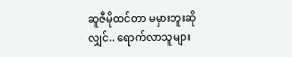ဆူဇီမိုထင်တာ မမှားဘူးဆိုလျှင်.. ရောက်လာသူများ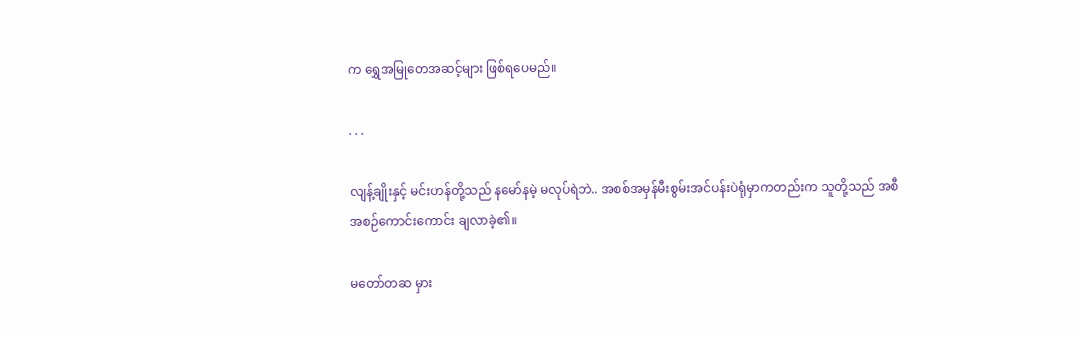က ရွှေအမြုတေအဆင့်များ ဖြစ်ရပေမည်။

. . .

လျန့်ချိုးနှင့် မင်းဟန်တို့သည် နမော်နမဲ့ မလုပ်ရဲဘဲ.. အစစ်အမှန်မီးစွမ်းအင်ပန်းပဲရုံမှာကတည်းက သူတို့သည် အစီအစဉ်ကောင်းကောင်း ချလာခဲ့၏။

မတော်တဆ မှား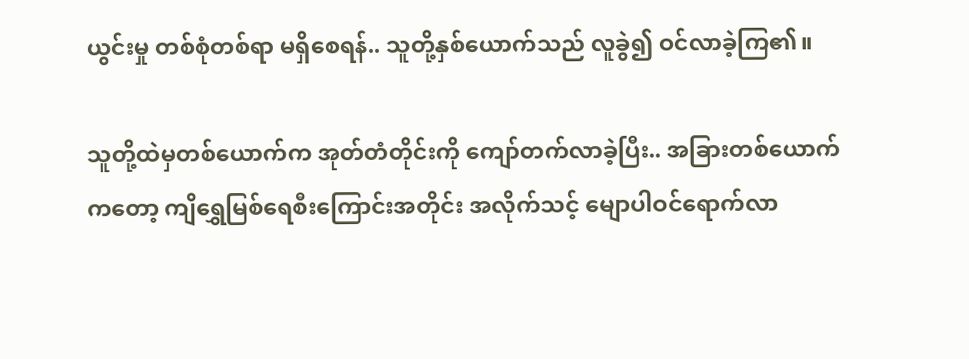ယွင်းမှု တစ်စုံတစ်ရာ မရှိစေရန်.. သူတို့နှစ်ယောက်သည် လူခွဲ၍ ဝင်လာခဲ့ကြ၏။

သူတို့ထဲမှတစ်ယောက်က အုတ်တံတိုင်းကို ကျော်တက်လာခဲ့ပြီး.. အခြားတစ်ယောက်ကတော့ ကျိရွှေမြစ်ရေစီးကြောင်းအတိုင်း အလိုက်သင့် မျောပါဝင်ရောက်လာ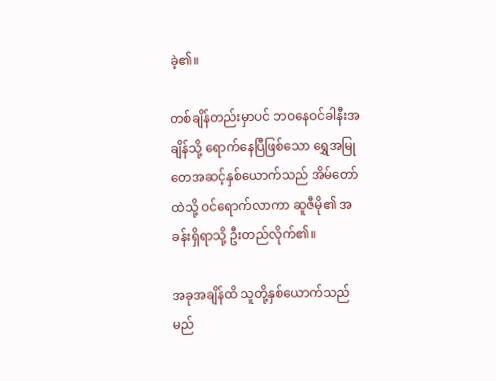ခဲ့၏။

တစ်ချိန်တည်းမှာပင် ဘဝနေဝင်ခါနီးအချိန်သို့ ရောက်နေပြီဖြစ်သော ရွှေအမြုတေအဆင့်နှစ်ယောက်သည် အိမ်တော်ထဲသို့ ဝင်ရောက်လာကာ ဆူဇီမို၏ အခန်းရှိရာသို့ ဦးတည်လိုက်၏။

အခုအချိန်ထိ သူတို့နှစ်ယောက်သည် မည်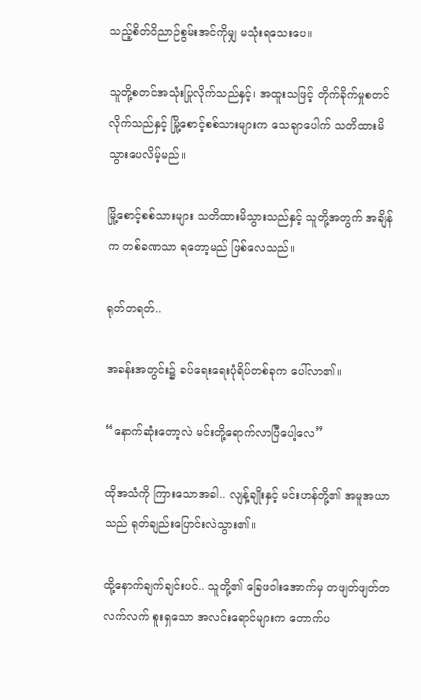သည့်စိတ်ဝိညာဉ်စွမ်းအင်ကိုမျှ မသုံးရသေးပေ။

သူတို့စတင်အသုံးပြုလိုက်သည်နှင့်၊ အထူးသဖြင့် တိုက်ခိုက်မှုစတင်လိုက်သည်နှင့် မြို့စောင့်စစ်သားများက သေချာပေါက် သတိထားမိသွားပေလိမ့်မည်။

မြို့စောင့်စစ်သားများ သတိထားမိသွားသည်နှင့် သူတို့အတွက် အချိန်က တစ်ခဏသာ ရတော့မည် ဖြစ်လေသည်။

ရုတ်တရတ်..

အခန်းအတွင်း၌ ခပ်ရေးရေးပုံရိပ်တစ်ခုက ပေါ်လာ၏။

“နောက်ဆုံးတော့လဲ မင်းတို့ရောက်လာပြီပေါ့လေ”

ထိုအသံကို ကြားသောအခါ.. လျန့်ချိုးနှင့် မင်းဟန်တို့၏ အမူအယာသည် ရုတ်ချည်းပြောင်းလဲသွား၏။

ထို့နောက်ချက်ချင်းပင်.. သူတို့၏ ခြေဖဝါးအောက်မှ တဖျတ်ဖျတ်တလက်လက် စူးရှသော အလင်းရောင်များက တောက်ပ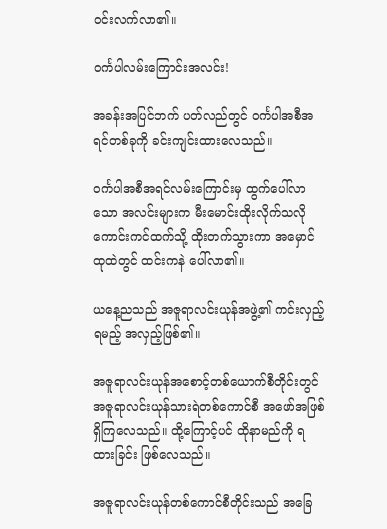ဝင်းလက်လာ၏။

ဝင်္ကပါလမ်းကြောင်းအလင်း!

အခန်းအပြင်ဘက် ပတ်လည်တွင် ဝင်္ကပါအစီအရင်တစ်ခုကို ခင်းကျင်းထားလေသည်။

ဝင်္ကပါအစီအရင်လမ်းကြောင်းမှ ထွက်ပေါ်လာသော အလင်းများက မီးမောင်းထိုးလိုက်သလို ကောင်းကင်ထက်သို့ ထိုးတက်သွားကာ အမှောင်ထုထဲတွင် ထင်းကနဲ ပေါ်လာ၏။

ယနေ့ညသည် အဇူရာလင်းယုန်အဖွဲ့၏ ကင်းလှည့်ရမည့် အလှည့်ဖြစ်၏။

အဇူရာလင်းယုန်အစောင့်တစ်ယောက်စီတိုင်းတွင် အဇူရာလင်းယုန်သားရဲတစ်‌ကောင်စီ အဖော်အဖြစ် ရှိကြလေသည်။ ထို့ကြောင့်ပင် ထိုနာမည်ကို ရထားခြင်း ဖြစ်လေသည်။

အဇူရာလင်းယုန်တစ်ကောင်စီတိုင်းသည် အခြေ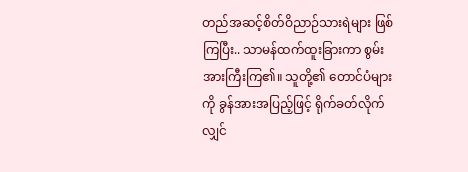တည်အဆင့်စိတ်ဝိညာဉ်သားရဲများ ဖြစ်ကြပြီး.. သာမန်ထက်ထူးခြားကာ စွမ်းအားကြီးကြ၏။ သူတို့၏ တောင်ပံများကို ခွန်အားအပြည့်ဖြင့် ရိုက်ခတ်လိုက်လျှင်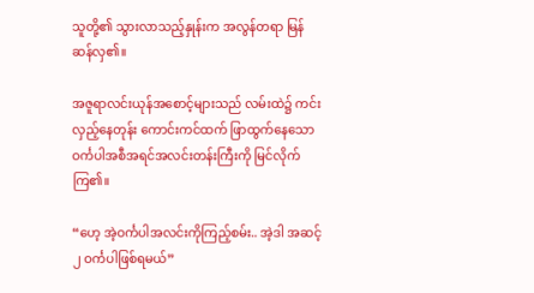သူတို့၏ သွားလာသည့်နှုန်းက အလွန်တရာ မြန်ဆန်လှ၏။

အဇူရာလင်းယုန်အစောင့်များသည် လမ်းထဲ၌ ကင်းလှည့်နေတုန်း ကောင်းကင်ထက် ဖြာထွက်နေသော ဝင်္ကပါအစီအရင်အလင်းတန်းကြီးကို မြင်လိုက်ကြ၏။

“ဟေ့ အဲ့ဝင်္ကပါအလင်းကိုကြည့်စမ်း.. အဲ့ဒါ အဆင့်၂ ဝင်္ကပါဖြစ်ရမယ်”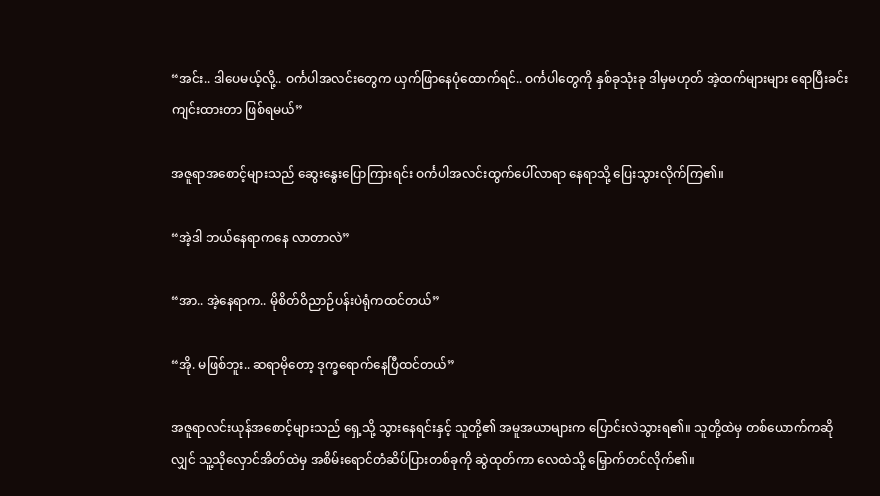“အင်း.. ဒါပေမယ့်လို့.. ဝင်္ကပါအလင်းတွေက ယှက်ဖြာနေပုံထောက်ရင်.. ဝင်္ကပါတွေကို နှစ်ခုသုံးခု ဒါမှမဟုတ် အဲ့ထက်များများ ရောပြီးခင်းကျင်းထားတာ ဖြစ်ရမယ်”

အဇူရာအစောင့်များသည် ဆွေးနွေးပြောကြားရင်း ဝင်္ကပါအလင်းထွက်ပေါ်လာရာ နေရာသို့ ပြေးသွားလိုက်ကြ၏။

“အဲ့ဒါ ဘယ်နေရာကနေ လာတာလဲ”

“အာ.. အဲ့နေရာက.. မိုစိတ်ဝိညာဉ်ပန်းပဲရုံကထင်တယ်”

“အို. မဖြစ်ဘူး.. ဆရာမိုတော့ ဒုက္ခရောက်နေပြီထင်တယ်”

အဇူရာလင်းယုန်အစောင့်များသည် ရှေ့သို့ သွားနေရင်းနှင့် သူတို့၏ အမူအယာများက ပြောင်းလဲသွားရ၏။ သူတို့ထဲမှ တစ်ယောက်ကဆိုလျှင် သူ့သိုလှောင်အိတ်ထဲမှ အစိမ်းရောင်တံဆိပ်ပြားတစ်ခုကို ဆွဲထုတ်ကာ လေထဲသို့ မြှောက်တင်လိုက်၏။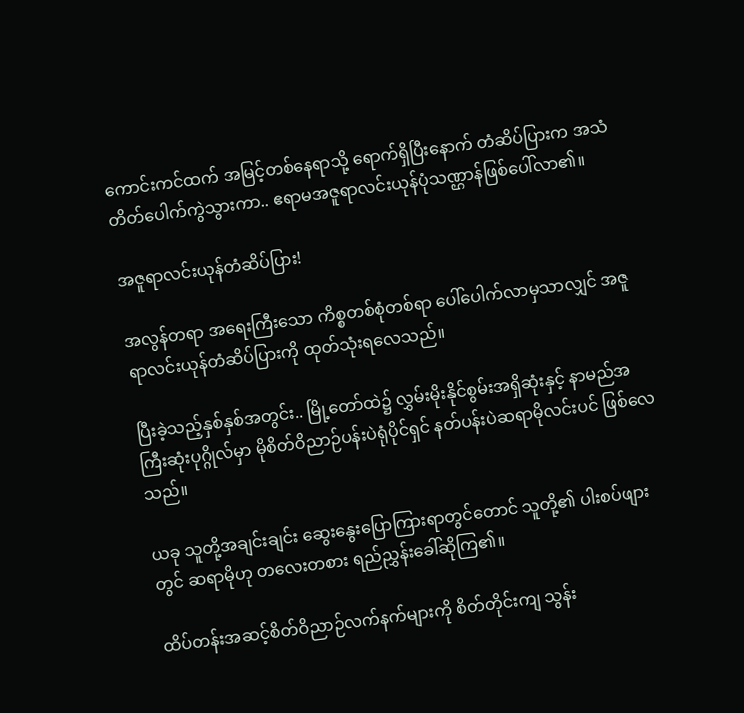ကောင်းကင်ထက် အမြင့်တစ်နေရာသို့ ရောက်ရှိပြီးနောက် တံဆိပ်ပြားက အသံတိတ်ပေါက်ကွဲသွားကာ.. ဧရာမအဇူရာလင်းယုန်ပုံသဏ္ဌာန်ဖြစ်ပေါ်လာ၏။

အဇူရာလင်းယုန်တံဆိပ်ပြား!

အလွန်တရာ အရေးကြီးသော ကိစ္စတစ်စုံတစ်ရာ ပေါ်ပေါက်လာမှသာလျှင် အဇူရာလင်းယုန်တံဆိပ်ပြားကို ထုတ်သုံးရလေသည်။

ပြီးခဲ့သည့်နှစ်နှစ်အတွင်း.. မြို့တော်ထဲ၌ လွှမ်းမိုးနိုင်စွမ်းအရှိဆုံးနှင့် နာမည်အကြီးဆုံးပုဂ္ဂိုလ်မှာ မိုစိတ်ဝိညာဉ်ပန်းပဲရုံပိုင်ရှင် နတ်ပန်းပဲဆရာမိုလင်းပင် ဖြစ်လေသည်။

ယခု သူတို့အချင်းချင်း ဆွေးနွေးပြောကြားရာတွင်တောင် သူတို့၏ ပါးစပ်ဖျားတွင် ဆရာမိုဟု တလေးတစား ရည်ညွှန်းခေါ်ဆိုကြ၏။

ထိပ်တန်းအဆင့်စိတ်ဝိညာဉ်လက်နက်များကို စိတ်တိုင်းကျ သွန်း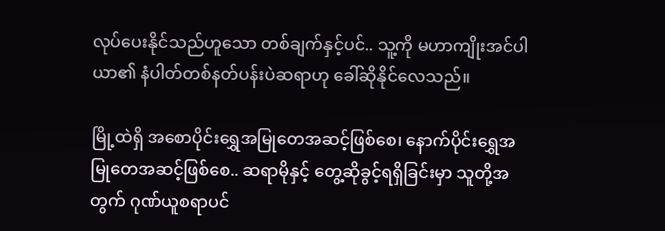လုပ်ပေးနိုင်သည်ဟူသော တစ်ချက်နှင့်ပင်.. သူ့ကို မဟာကျိုးအင်ပါယာ၏ နံပါတ်တစ်နတ်ပန်းပဲဆရာဟု ခေါ်ဆိုနိုင်လေသည်။

မြို့ထဲရှိ အစောပိုင်းရွှေအမြုတေအဆင့်ဖြစ်စေ၊ နောက်ပိုင်းရွှေအမြုတေအဆင့်ဖြစ်စေ.. ဆရာမိုနှင့် တွေ့ဆိုခွင့်ရရှိခြင်းမှာ သူတို့အတွက် ဂုဏ်ယူစရာပင်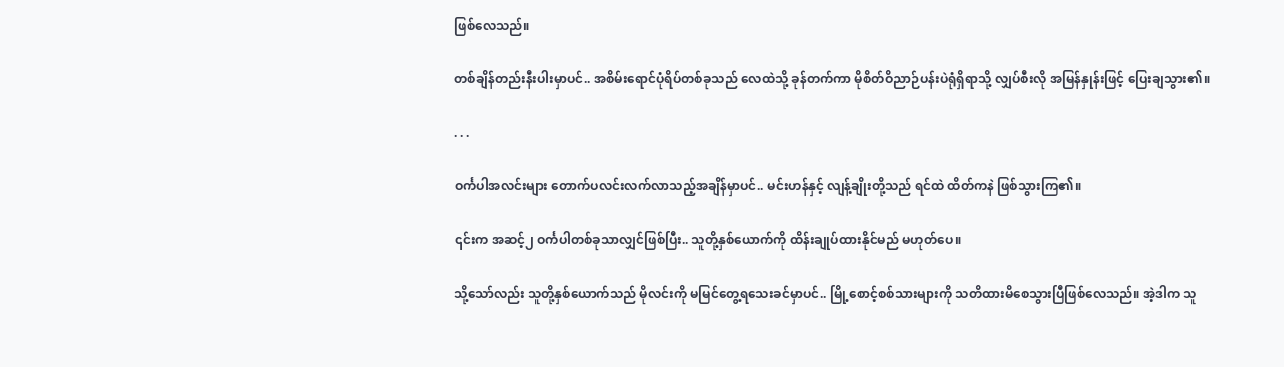ဖြစ်လေသည်။

တစ်ချိန်တည်းနီးပါးမှာပင်.. အစိမ်းရောင်ပုံရိပ်တစ်ခုသည် လေထဲသို့ ခုန်တက်ကာ မိုစိတ်ဝိညာဉ်ပန်းပဲရုံရှိရာသို့ လျှပ်စီးလို အမြန်နှုန်းဖြင့် ပြေးချသွား၏။

. . .

ဝင်္ကပါအလင်းများ တောက်ပလင်းလက်လာသည့်အချိန်မှာပင်.. မင်းဟန်နှင့် လျန့်ချိုးတို့သည် ရင်ထဲ ထိတ်ကနဲ ဖြစ်သွားကြ၏။

၎င်းက အဆင့်၂ ဝင်္ကပါတစ်ခုသာလျှင်ဖြစ်ပြီး.. သူတို့နှစ်ယောက်ကို ထိန်းချုပ်ထားနိုင်မည် မဟုတ်ပေ။

သို့သော်လည်း သူတို့နှစ်ယောက်သည် မိုလင်းကို မမြင်တွေ့ရသေးခင်မှာပင်.. မြို့စောင့်စစ်သားများကို သတိထားမိစေသွားပြီဖြစ်လေသည်။ အဲ့ဒါက သူ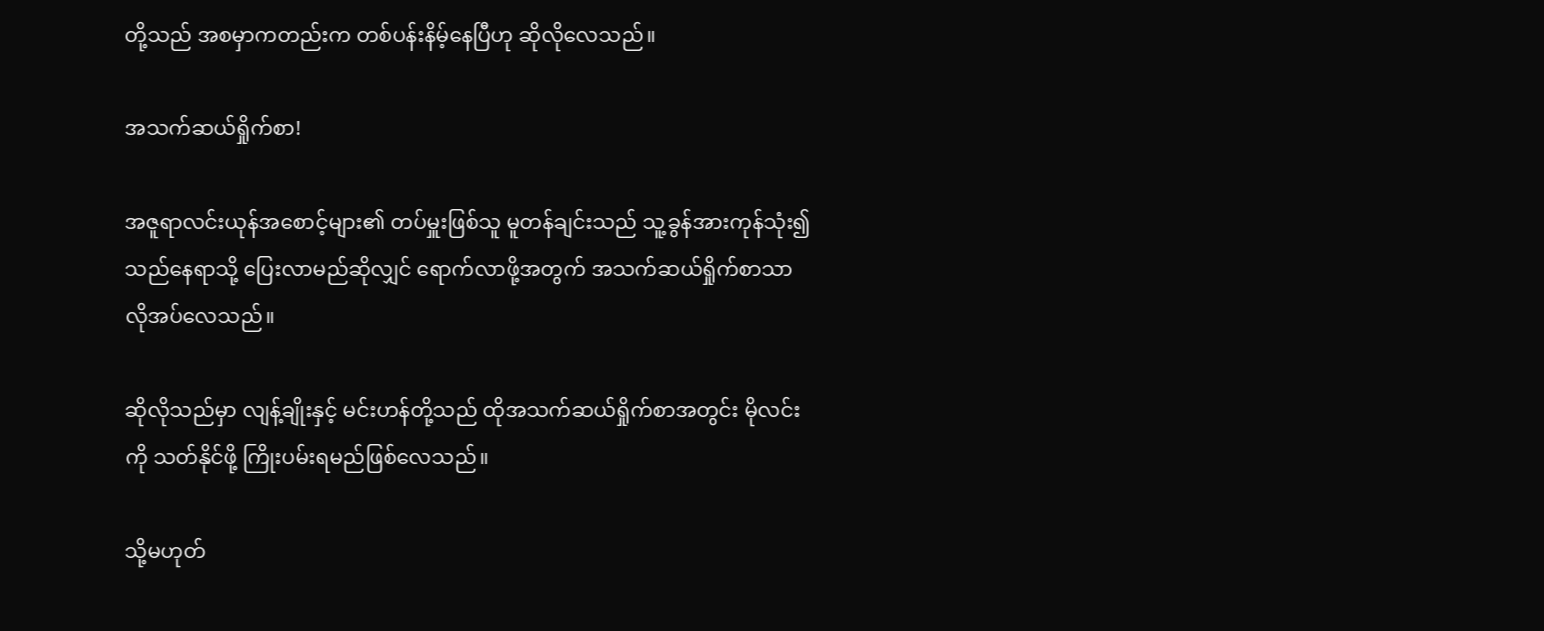တို့သည် အစမှာကတည်းက တစ်ပန်းနိမ့်နေပြီဟု ဆိုလိုလေသည်။

အသက်ဆယ်ရှိုက်စာ!

အဇူရာလင်းယုန်အစောင့်များ၏ တပ်မှူးဖြစ်သူ မူတန်ချင်းသည် သူ့ခွန်အားကုန်သုံး၍ သည်နေရာသို့ ပြေးလာမည်ဆိုလျှင် ရောက်လာဖို့အတွက် အသက်ဆယ်ရှိုက်စာသာ လိုအပ်လေသည်။

ဆိုလိုသည်မှာ လျန့်ချိုးနှင့် မင်းဟန်တို့သည် ထိုအသက်ဆယ်ရှိုက်စာအတွင်း မိုလင်းကို သတ်နိုင်ဖို့ ကြိုးပမ်းရမည်ဖြစ်လေသည်။

သို့မဟုတ်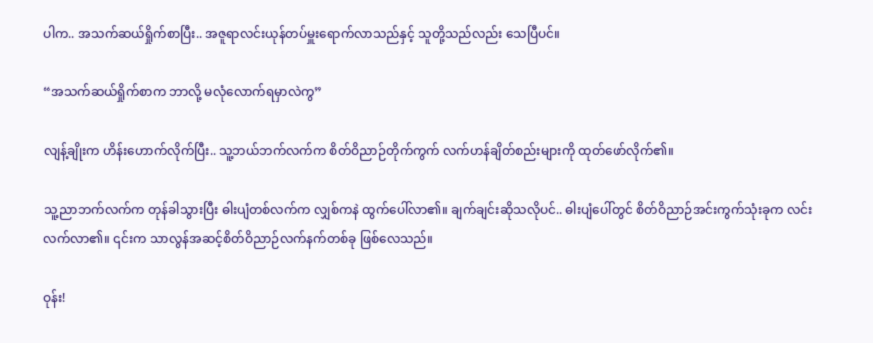ပါက.. အသက်ဆယ်ရှိုက်စာပြီး.. အဇူရာလင်းယုန်တပ်မှူးရောက်လာသည်နှင့် သူတို့သည်လည်း သေပြီပင်။

“အသက်ဆယ်ရှိုက်စာက ဘာလို့ မလုံလောက်ရမှာလဲကွ”

လျန့်ချိုးက ဟိန်းဟောက်လိုက်ပြီး.. သူ့ဘယ်ဘက်လက်က စိတ်ဝိညာဉ်တိုက်ကွက် လက်ဟန်ချိတ်စည်းများကို ထုတ်ဖော်လိုက်၏။

သူ့ညာဘက်လက်က တုန်ခါသွားပြီး ဓါးပျံတစ်လက်က လျှစ်ကနဲ ထွက်ပေါ်လာ၏။ ချက်ချင်းဆိုသလိုပင်.. ဓါးပျံပေါ်တွင် စိတ်ဝိညာဉ်အင်းကွက်သုံးခုက လင်းလက်လာ၏။ ၎င်းက သာလွန်အဆင့်စိတ်ဝိညာဉ်လက်နက်တစ်ခု ဖြစ်လေသည်။

ဝုန်း!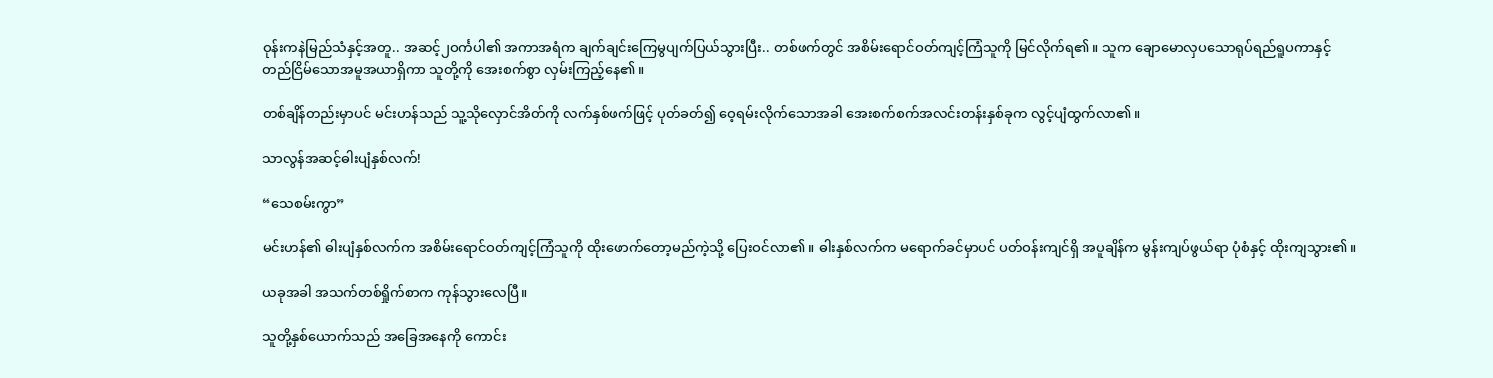ဝုန်းကနဲမြည်သံနှင့်အတူ.. အဆင့်၂ဝင်္ကပါ၏ အကာအရံက ချက်ချင်းကြေမွပျက်ပြယ်သွားပြီး.. တစ်ဖက်တွင် အစိမ်းရောင်ဝတ်ကျင့်ကြံသူကို မြင်လိုက်ရ၏။ သူက ချောမောလှပသောရုပ်ရည်ရူပကာနှင့် တည်ငြိမ်သောအမူအယာရှိကာ သူတို့ကို အေးစက်စွာ လှမ်းကြည့်နေ၏။

တစ်ချိန်တည်းမှာပင် မင်းဟန်သည် သူ့သိုလှောင်အိတ်ကို လက်နှစ်ဖက်ဖြင့် ပုတ်ခတ်၍ ဝေ့ရမ်းလိုက်သောအခါ အေးစက်စက်အလင်းတန်းနှစ်ခုက လွင့်ပျံထွက်လာ၏။

သာလွန်အဆင့်ဓါးပျံနှစ်လက်!

“သေစမ်းကွာ”

မင်းဟန်၏ ဓါးပျံနှစ်လက်က အစိမ်းရောင်ဝတ်ကျင့်ကြံသူကို ထိုးဖောက်တော့မည်ကဲ့သို့ ပြေးဝင်လာ၏။ ဓါးနှစ်လက်က မရောက်ခင်မှာပင် ပတ်ဝန်းကျင်ရှိ အပူချိန်က မွန်းကျပ်ဖွယ်ရာ ပုံစံနှင့် ထိုးကျသွား၏။

ယခုအခါ အသက်တစ်ရှိုက်စာက ကုန်သွားလေပြီ။

သူတို့နှစ်ယောက်သည် အခြေအနေကို ကောင်း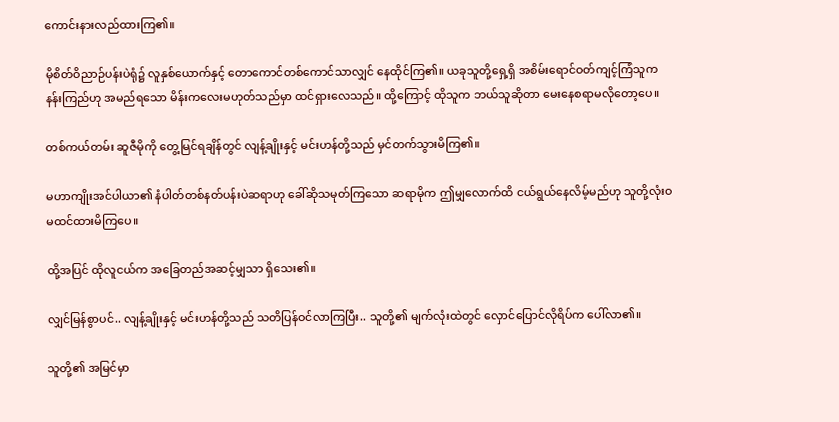ကောင်းနားလည်ထားကြ၏။

မိုစိတ်ဝိညာဉ်ပန်းပဲရုံ၌ လူနှစ်ယောက်နှင့် တောကောင်တစ်ကောင်သာလျှင် နေထိုင်ကြ၏။ ယခုသူတို့ရှေ့ရှိ အစိမ်းရောင်ဝတ်ကျင့်ကြံသူက နန်းကြည်ဟု အမည်ရသော မိန်းကလေးမဟုတ်သည်မှာ ထင်ရှားလေသည်။ ထို့ကြောင့် ထိုသူက ဘယ်သူဆိုတာ မေးနေစရာမလိုတော့ပေ။

တစ်ကယ်တမ်း ဆူဇီမိုကို တွေ့မြင်ရချိန်တွင် လျန့်ချိုးနှင့် မင်းဟန်တို့သည် မှင်တက်သွားမိကြ၏။

မဟာကျိုးအင်ပါယာ၏ နံပါတ်တစ်နတ်ပန်းပဲဆရာဟု ခေါ်ဆိုသမုတ်ကြသော ဆရာမိုက ဤမျှလောက်ထိ ငယ်ရွယ်နေလိမ့်မည်ဟု သူတို့လုံးဝ မထင်ထားမိကြပေ။

ထို့အပြင် ထိုလူငယ်က အခြေတည်အဆင့်မျှသာ ရှိသေး၏။

လျှင်မြန်စွာပင်.. လျန့်ချိုးနှင့် မင်းဟန်တို့သည် သတိပြန်ဝင်လာကြပြီး.. သူတို့၏ မျက်လုံးထဲတွင် လှောင်ပြောင်လိုရိပ်က ပေါ်လာ၏။

သူတို့၏ အမြင်မှာ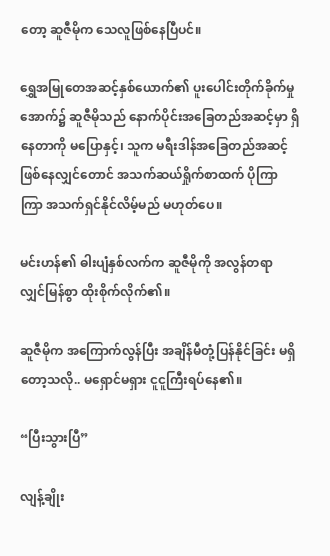တော့ ဆူဇီမိုက သေလူဖြစ်နေပြီပင်။

ရွှေအမြုတေအဆင့်နှစ်ယောက်၏ ပူးပေါင်းတိုက်ခိုက်မှုအောက်၌ ဆူဇီမိုသည် နောက်ပိုင်းအခြေတည်အဆင့်မှာ ရှိနေတာကို မပြောနှင့်၊ သူက မရီးဒါန်အခြေတည်အဆင့် ဖြစ်နေလျှင်တောင် အသက်ဆယ်ရှိုက်စာထက် ပိုကြာကြာ အသက်ရှင်နိုင်လိမ့်မည် မဟုတ်ပေ။

မင်းဟန်၏ ဓါးပျံနှစ်လက်က ဆူဇီမိုကို အလွန်တရာ လျှင်မြန်စွာ ထိုးစိုက်လိုက်၏။

ဆူဇီမိုက အကြောက်လွန်ပြီး အချိန်မီတုံ့ပြန်နိုင်ခြင်း မရှိတော့သလို.. မရှောင်မရှား ငူငူကြီးရပ်နေ၏။

“ပြီးသွားပြီ”

လျန့်ချိုး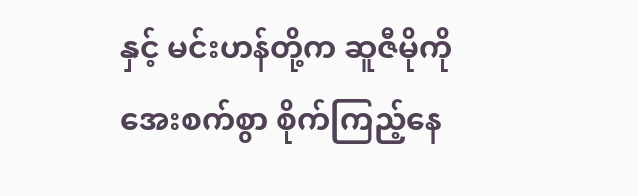နှင့် မင်းဟန်တို့က ဆူဇီမိုကို အေးစက်စွာ စိုက်ကြည့်နေ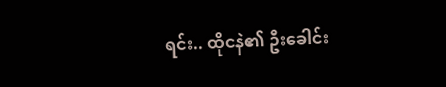ရင်း.. ထိုငနဲ၏ ဦးခေါင်း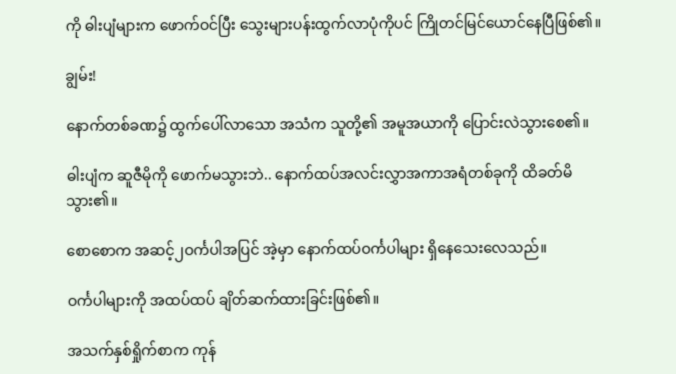ကို ဓါးပျံများက ဖောက်ဝင်ပြီး သွေးများပန်းထွက်လာပုံကိုပင် ကြိုတင်မြင်ယောင်နေပြီဖြစ်၏။

ချွမ်း!

နောက်တစ်ခဏ၌ ထွက်ပေါ်လာသော အသံက သူတို့၏ အမူအယာကို ပြောင်းလဲသွားစေ၏။

ဓါးပျံက ဆူဇီမိုကို ဖောက်မသွားဘဲ.. နောက်ထပ်အလင်းလွှာအကာအရံတစ်ခုကို ထိခတ်မိသွား၏။

စောစောက အဆင့်၂ဝင်္ကပါအပြင် အဲ့မှာ နောက်ထပ်ဝင်္ကပါများ ရှိနေသေးလေသည်။

ဝင်္ကပါများကို အထပ်ထပ် ချိတ်ဆက်ထားခြင်းဖြစ်၏။

အသက်နှစ်ရှိုက်စာက ကုန်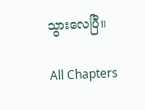သွားလေပြီ။

All Chapters